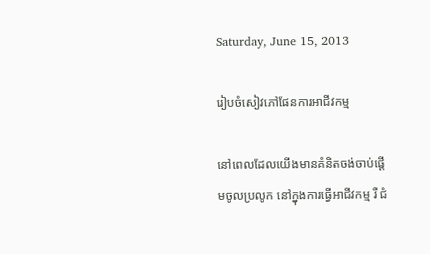Saturday, June 15, 2013

រៀបចំសៀវភៅផែនការអាជីវកម្ម

នៅពេលដែលយើងមានគំនិតចង់ចាប់ផ្ដើមចូលប្រលូក នៅក្នុងការធ្វើអាជីវកម្ម រឺ ជំ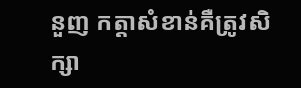នួញ កត្តាសំខាន់គឺត្រូវសិក្សា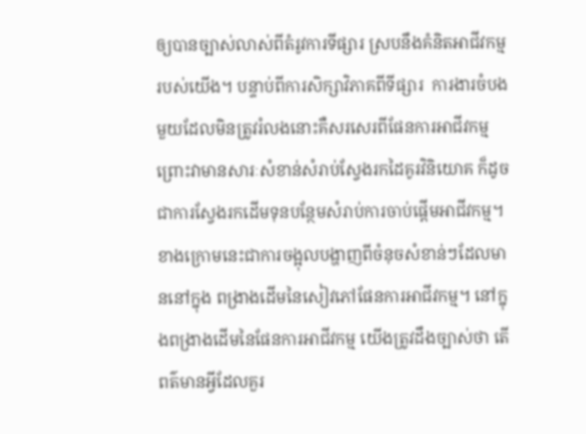ឲ្យបានច្បាស់លាស់ពីតំរូវការទីផ្សារ ស្របនឹងគំនិតអាជីវកម្មរបស់យើង។ បន្ទាប់ពីការសិក្សាវិភាគពីទីផ្សារ  ការងារចំបងមួយដែលមិនត្រូវរំលងនោះគឺសរសេរពីផែនការអាជីវកម្ម ព្រោះវាមានសារៈសំខាន់សំរាប់ស្វែងរកដៃគូរវិនិយោគ ក៏ដូចជាការស្វែងរកដើមទុនបន្ថែមសំរាប់ការចាប់ផ្ដើមអាជីវកម្ម។ ខាងក្រោមនេះជាការចង្អុលបង្ហាញពីចំនុចសំខាន់ៗដែលមាននៅក្នុង ពង្រាងដើមនៃសៀវភៅផែនការអាជីវកម្ម។ នៅក្នុងពង្រាងដើមនៃផែនការអាជីវកម្ម យើងត្រូវដឹងច្បាស់ថា តើពត៌មានអ្វីដែលគួរ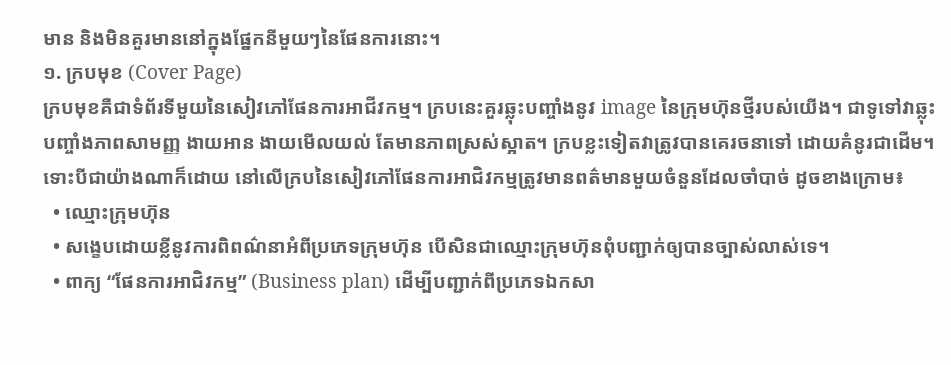មាន និងមិនគួរមាននៅក្នុងផ្នែកនីមួយៗនៃផែនការនោះ។
១. ក្របមុខ (Cover Page)
ក្របមុខគឺជាទំព័រទីមួយនៃសៀវភៅផែនការអាជីវកម្ម។ ក្របនេះគួរឆ្លុះបញ្ចាំងនូវ image នៃក្រុមហ៊ុនថ្មីរបស់យើង។ ជាទូទៅវាឆ្លុះបញ្ចាំងភាពសាមញ្ញ ងាយអាន ងាយមើលយល់ តែមានភាពស្រស់ស្អាត។ ក្របខ្លះទៀតវាត្រូវបានគេរចនាទៅ ដោយគំនូរជាដើម។ ទោះបីជាយ៉ាងណាក៏ដោយ នៅលើក្របនៃសៀវភៅផែនការអាជិវកម្មត្រូវមានពត៌មានមួយចំនួនដែលចាំបាច់ ដូចខាងក្រោម៖
  • ឈ្មោះក្រុមហ៊ុន
  • សង្ខេបដោយខ្លីនូវការពិពណ៌នាអំពីប្រភេទក្រុមហ៊ុន បើសិនជាឈ្មោះក្រុមហ៊ុនពុំបញ្ជាក់ឲ្យបានច្បាស់លាស់ទេ។
  • ពាក្យ “ផែនការអាជិវកម្ម” (Business plan) ដើម្បីបញ្ជាក់ពីប្រភេទឯកសា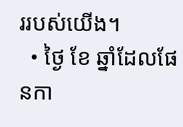ររបស់យើង។
  • ថ្ងៃ ខែ ឆ្នាំដែលផែនកា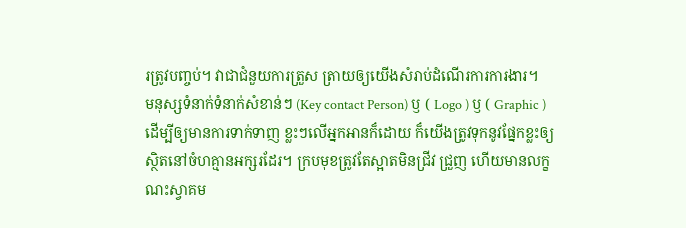រត្រូវបញ្ចប់។ វាជាជំនួយការត្រួស ត្រាយឲ្យយើងសំរាប់ដំណើរការការងារ។
មនុស្សទំនាក់ទំនាក់សំខាន់ៗ (Key contact Person) ឫ ( Logo ) ឫ ( Graphic ) ដើម្បីឲ្យមានការទាក់ទាញ ខ្លះៗលើអ្នកអានក៏ដោយ ក៏យើងត្រូវទុកនូវផ្នែកខ្លះឲ្យស្ថិតនៅចំហគ្មានអក្សរដែរ។ ក្របមុខត្រូវតែស្អាតមិនជ្រីវ ជ្រួញ ហើយមានលក្ខណះស្វាគម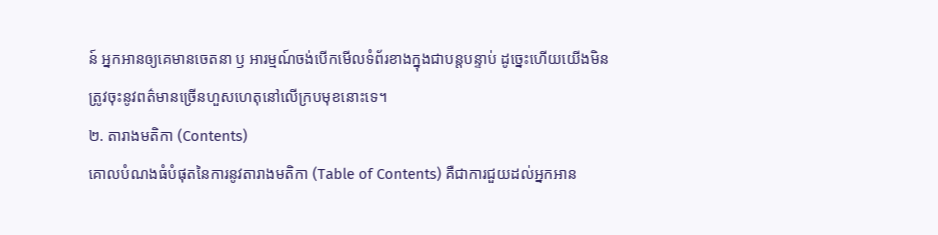ន៍ អ្នកអានឲ្យគេមានចេតនា ឫ អារម្មណ៍ចង់បើកមើលទំព័រខាងក្នុងជាបន្តបន្ទាប់ ដូច្នេះហើយយើងមិនត្រូវចុះនូវពត៌មានច្រើនហួសហេតុនៅលើក្របមុខនោះទេ។
២. តារាងមតិកា (Contents)
គោលបំណងធំបំផុតនៃការនូវតារាងមតិកា (Table of Contents) គឺជាការជួយដល់អ្នកអាន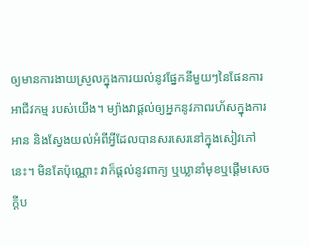ឲ្យមានការងាយស្រួលក្នុងការយល់នូវផ្នែកនីមួយៗនៃផែនការអាជីវកម្ម របស់យើង។ ម្យ៉ាងវាផ្តល់ឲ្យអ្នកនូវភាពរហ័សក្នុងការអាន និងសែ្វងយល់អំពីអី្វដែលបានសរសេរនៅក្នុងសៀវភៅនេះ។ មិនតែប៉ុណ្ណោះ វាក៏ផ្តល់នូវពាក្យ ឬឃ្លានាំមុខឬផើ្តមសេចក្តីប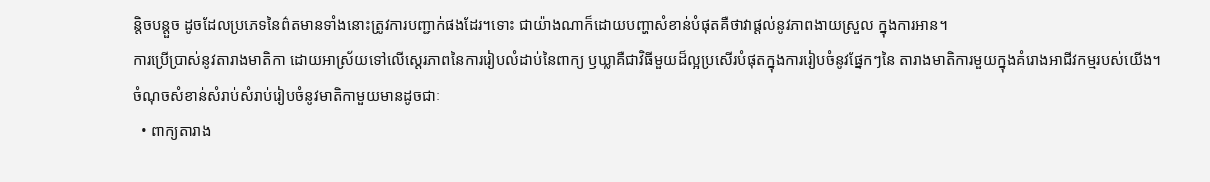ន្តិចបន្តួច ដូចដែលប្រភេទនៃព៌តមានទាំងនោះត្រូវការបញ្ជាក់ផងដែរ។ទោះ ជាយ៉ាងណាក៏ដោយបញ្ហាសំខាន់បំផុតគឺថាវាផ្តល់នូវភាពងាយស្រួល ក្នុងការអាន។
ការប្រើប្រាស់នូវតារាងមាតិកា ដោយអាស្រ័យទៅលើសេ្ដរភាពនៃការរៀបលំដាប់នៃពាក្យ ឫឃ្លាគឺជាវិធីមួយដ៏ល្អប្រសើរបំផុតក្នុងការរៀបចំនូវផ្នែកៗនៃ តារាងមាតិការមួយក្នុងគំរោងអាជីវកម្មរបស់យើង។ ចំណុចសំខាន់សំរាប់សំរាប់រៀបចំនូវមាតិកាមួយមានដូចជាៈ
  • ពាក្យតារាង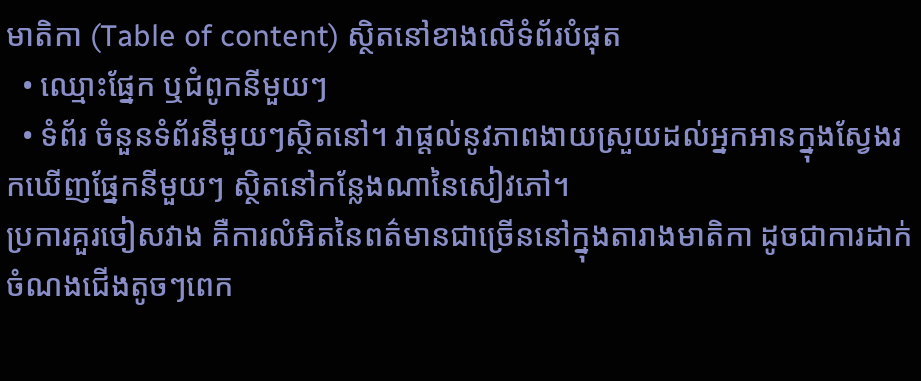មាតិកា (Table of content) ស្ថិតនៅខាងលើទំព័របំផុត
  • ឈ្មោះផ្នែក ឬជំពូកនីមួយៗ
  • ទំព័រ ចំនួនទំព័រនីមួយៗស្ថិតនៅ។ វាផ្តល់នូវភាពងាយស្រួយដល់អ្នកអានក្នុងស្វែងរកឃើញផ្នែកនីមួយៗ ស្ថិតនៅកន្លែងណានៃសៀវភៅ។
ប្រការគួរចៀសវាង គឺការលំអិតនៃពត៌មានជាច្រើននៅក្នុងតារាងមាតិកា ដូចជាការដាក់ចំណងជើងតូចៗពេក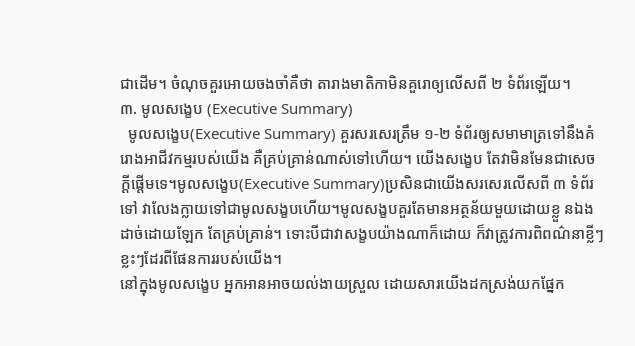ជាដើម។ ចំណុចគួរអោយចងចាំគឺថា តារាងមាតិកាមិនគួរោឲ្យលើសពី ២ ទំព័រឡើយ។
៣. មូលសង្ខេប (Executive Summary)
  មូលសង្ខេប(Executive Summary) គួរសរសេរត្រឹម ១-២ ទំព័រឲ្យសមាមាត្រទៅនឹងគំរោងអាជីវកម្មរបស់យើង គឺគ្រប់គ្រាន់ណាស់ទៅហើយ។ យើងសង្ខេប តែវាមិនមែនជាសេចក្តីផ្តើមទេ។មូលសង្ខេប(Executive Summary)ប្រសិនជាយើងសរសេរលើសពី ៣ ទំព័រទៅ វាលែងក្លាយទៅជាមូលសង្ខបហើយ។មូលសង្ខបគួរតែមានអត្ថន័យមួយដោយខ្លួ នឯងដាច់ដោយឡែក តែគ្រប់គ្រាន់។ ទោះបីជាវាសង្ខបយ៉ាងណាក៏ដោយ ក៏វាត្រូវការពិពណ៌នាខ្លីៗខ្លះៗដែរពីផែនការរបស់យើង។
នៅក្នុងមូលសង្ខេប អ្នកអានអាចយល់ងាយស្រួល ដោយសារយើងដកស្រង់យកផ្នែក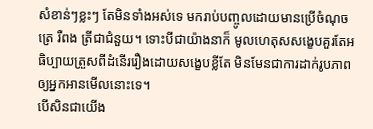សំខាន់ៗខ្លះៗ តែមិនទាំងអស់ទេ មករាប់បញ្ចូលដោយមានប្រើចំណុចត្រេ រឺពង ត្រីជាជំនួយ។ ទោះបីជាយ៉ាងនាក៏ មូលហេតុសសង្ខេបគួរតែអធិប្បាយត្រួសពីដំនើររឿងដោយសង្ខេបខ្លីតែ មិនមែនជាការដាក់រូបភាពឲ្យអ្នកអានមើលនោះទេ។
បើសិនជាយើង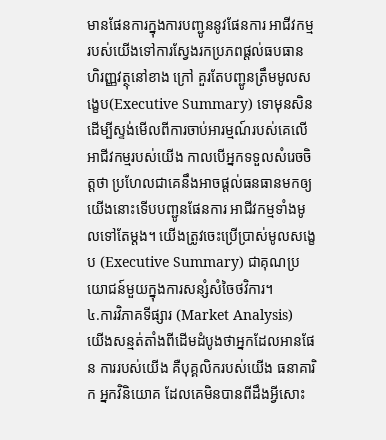មានផែនការក្នុងការបញ្ជូននូវផែនការ អាជីវកម្មរបស់យើងទៅការស្វែងរកប្រភពផ្តល់ធបធានហិរញ្ញវត្ថុនៅខាង ក្រៅ គួរតែបញ្ជូនត្រឹមមូលសង្ខេប(Executive Summary) ទោមុនសិន ដើម្បីស្ទង់មើលពីការចាប់អារម្មណ៍របស់គេលើអាជីវកម្មរបស់យើង កាលបើអ្នកទទួលសំរេចចិត្តថា ប្រហែលជាគេនឹងអាចផ្តល់ធនធានមកឲ្យយើងនោះទើបបញ្ជូនផែនការ អាជីវកម្មទាំងមូលទៅតែម្តង។ យើងត្រូវចេះប្រើប្រាស់មូលសង្ខេប (Executive Summary) ជាគុណប្រយោជន៍មួយក្នុងការសន្សំសំចៃថវិការ។
៤.ការវិភាគទីផ្សារ (Market Analysis)
យើងសន្មត់តាំងពីដើមដំបូងថាអ្នកដែលអានផែន ការរបស់យើង គឺបុគ្គលិករបស់យើង ធនាគារិក អ្នកវិនិយោគ ដែលគេមិនបានពីដឹងអ្វីសោះ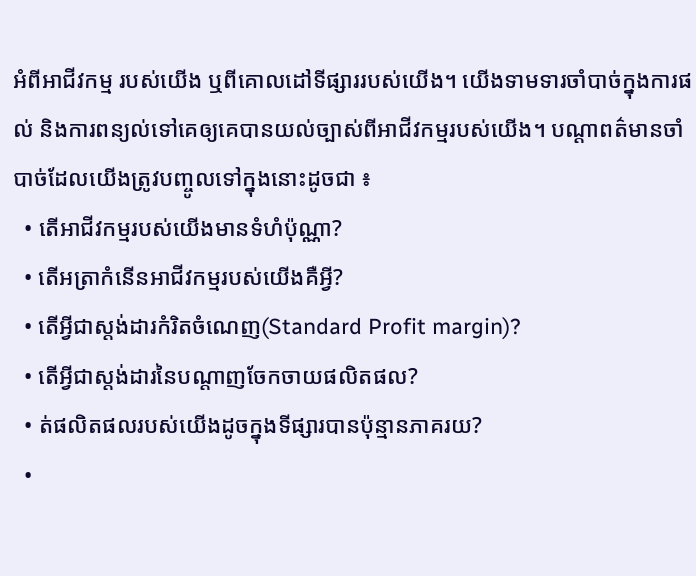អំពីអាជីវកម្ម របស់យើង ឬពីគោលដៅទីផ្សាររបស់យើង។ យើងទាមទារចាំបាច់ក្នុងការផល់ និងការពន្យល់ទៅគេឲ្យគេបានយល់ច្បាស់ពីអាជីវកម្មរបស់យើង។ បណ្តាពត៌មានចាំបាច់ដែលយើងត្រូវបញ្ចូលទៅក្នុងនោះដូចជា ៖
  • តើអាជីវកម្មរបស់យើងមានទំហំប៉ុណ្ណា?
  • តើអត្រាកំនើនអាជីវកម្មរបស់យើងគឺអ្វី?
  • តើអ្វីជាស្តង់ដារកំរិតចំណេញ(Standard Profit margin)?
  • តើអ្វីជាស្តង់ដារនៃបណ្តាញចែកចាយផលិតផល?
  • ត់ផលិតផលរបស់យើងដូចក្នុងទីផ្សារបានប៉ុន្មានភាគរយ?
  •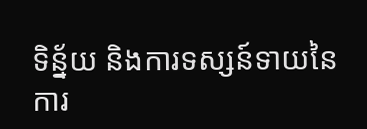ទិន្ន័យ និងការទស្សន៍ទាយនៃការ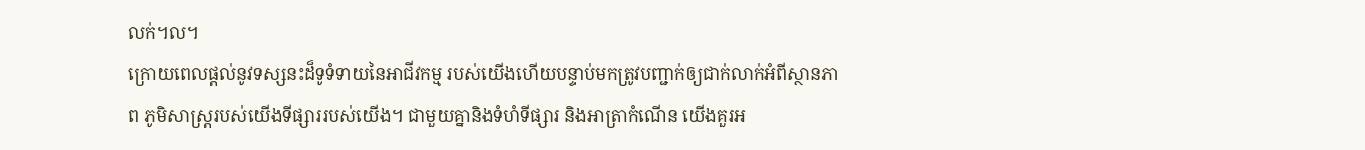លក់។ល។
ក្រោយពេលផ្តល់នូវទស្សនះដ៏ទូទំទាយនៃអាជីវកម្ម របស់យើងហើយបន្ទាប់មកត្រូវបញ្ជាក់ឲ្យជាក់លាក់អំពីស្ថានភាព ភូមិសាស្រ្តរបស់យើងទីផ្សាររបស់យើង។ ជាមួយគ្នានិងទំហំទីផ្សារ និងអាត្រាកំណើន យើងគួរអ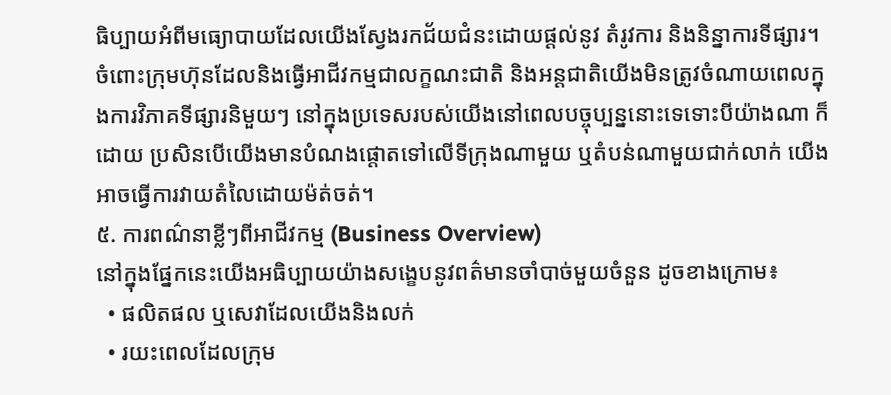ធិប្បាយអំពីមធ្យោបាយដែលយើងស្វែងរកជ័យជំនះដោយផ្តល់នូវ តំរូវការ និងនិន្នាការទីផ្សារ។ ចំពោះក្រុមហ៊ុនដែលនិងធ្វើអាជីវកម្មជាលក្ខណះជាតិ និងអន្តជាតិយើងមិនត្រូវចំណាយពេលក្នុងការវិភាគទីផ្សារនិមួយៗ នៅក្នុងប្រទេសរបស់យើងនៅពេលបច្ចុប្បន្ននោះទេទោះបីយ៉ាងណា ក៏ដោយ ប្រសិនបើយើងមានបំណងផ្តោតទៅលើទីក្រុងណាមួយ ឬតំបន់ណាមួយជាក់លាក់ យើងអាចធ្វើការវាយតំលៃដោយម៉ត់ចត់។
៥. ការពណ៌នាខ្លីៗពីអាជីវកម្ម (Business Overview)
នៅក្នុងផ្នែកនេះយើងអធិប្បាយយ៉ាងសង្ខេបនូវពត៌មានចាំបាច់មួយចំនួន ដូចខាងក្រោម៖
  • ផលិតផល ឬសេវាដែលយើងនិងលក់
  • រយះពេលដែលក្រុម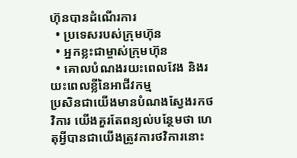ហ៊ុនបានដំណើរការ
  • ប្រទេសរបស់ក្រុមហ៊ុន
  • អ្នកខ្លះជាម្ចាស់ក្រុមហ៊ុន
  • គោលបំណងរយះពេលវែង និងរយះពេលខ្លីនៃអាជីវកម្ម
ប្រសិនជាយើងមានបំណងស្វែងរកថវិការ យើងគួរតែពន្យល់បន្ថែមថា ហេតុអ្វីបានជាយើងត្រូវការថវិការនោះ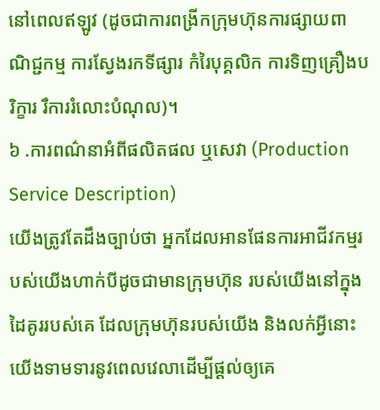នៅពេលឥឡូវ (ដូចជាការពង្រីកក្រុមហ៊ុនការផ្សាយពាណិជ្ជកម្ម ការស្វែងរកទីផ្សារ កំរៃបុគ្គលិក ការទិញគ្រឿងបរិក្ខារ រឺការរំលោះបំណុល)។
៦ .ការពណ៌នាអំពីផលិតផល ឬសេវា (Production Service Description)
យើងត្រូវតែដឹងច្បាប់ថា អ្នកដែលអានផែនការអាជីវកម្មរបស់យើងហាក់បីដូចជាមានក្រុមហ៊ុន របស់យើងនៅក្នុងដៃគូររបស់គេ ដែលក្រុមហ៊ុនរបស់យើង និងលក់អ្វីនោះ យើងទាមទារនូវពេលវេលាដើម្បីផ្តល់ឲ្យគេ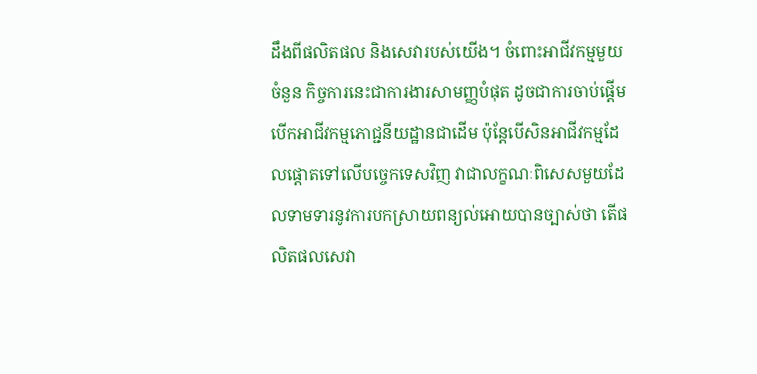ដឹងពីផលិតផល និងសេវារបស់យើង។ ចំពោះអាជីវកម្មមួយចំនួន កិច្ចការនេះជាការងារសាមញ្ញបំផុត ដូចជាការចាប់ផ្តើមបើកអាជីវកម្មភោជ្ជនីយដ្ឋានជាដើម ប៉ុន្តែបើសិនអាជីវកម្មដែលផ្តោតទៅលើបច្ចេកទេសវិញ វាជាលក្ខណៈពិសេសមួយដែលទាមទារនូវការបកស្រាយពន្យល់អោយបានច្បាស់ថា តើផលិតផលសេវា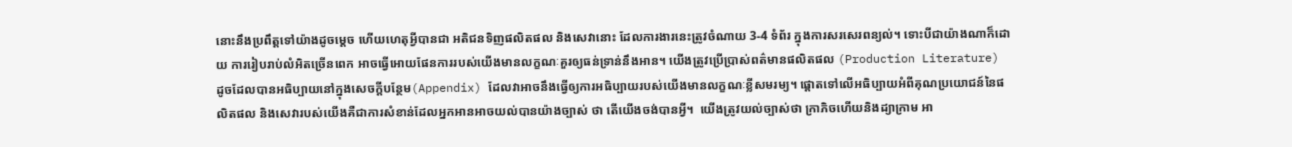នោះនឹងប្រពឹត្តទៅយ៉ាងដូចម្ដេច ហើយហេតុអ្វីបានជា អតិជនទិញផលិតផល និងសេវានោះ ដែលការងារនេះត្រូវចំណាយ 3-4 ទំព័រ ក្នុងការសរសេរពន្យល់។ ទោះបីជាយ៉ាងណាក៏ដោយ ការរៀបរាប់លំអិតច្រើនពេក អាចធ្វើអោយផែនការរបស់យើងមានលក្ខណៈគួរឲ្យធន់ទ្រាន់នឹងអាន។ យើងត្រូវប្រើប្រាស់ពត៌មានផលិតផល (Production Literature) ដូចដែលបានអធិប្បាយនៅក្នុងសេចក្ដីបន្ថែម(Appendix) ដែលវាអាចនឹងធ្វើឲ្យការអធិប្បាយរបស់យើងមានលក្ខណៈខ្លីសមរម្យ។ ផ្ដោតទៅលើអធិប្បាយអំពីគុណប្រយោជន៍នៃផលិតផល និងសេវារបស់យើងគឺជាការសំខាន់ដែលអ្នកអានអាចយល់បានយ៉ាងច្បាស់ ថា តើយើងចង់បានអ្វី។  យើងត្រូវយល់ច្បាស់ថា ក្រាភិចហើយនិងដ្យាក្រាម អា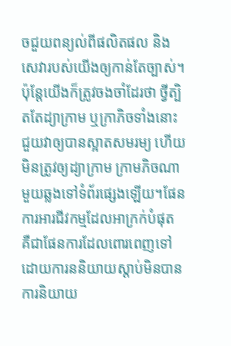ចជួយពន្យល់ពីផលិតផល និងសេវារបស់យើងឲ្យកាន់តែច្បាស់។ ប៉ុន្តែយើងក៏ត្រូវចងចាំដែរថា ថ្វីត្បិតតែដ្យាក្រាម ឬក្រាភិចទាំងនោះជួយវាឲ្យបានស្អាតសមរម្យ ហើយមិនត្រូវឲ្យដ្យាក្រាម ក្រាមភិចណាមួយឆ្លងទៅទំព័រផ្សេងឡើយ។ផែនការអារជីវកម្មដែលអាក្រក់បំផុត គឺជាផែនការដែលពោរពេញទៅដោយការននិយាយស្ដាប់មិនបាន ការនិយាយ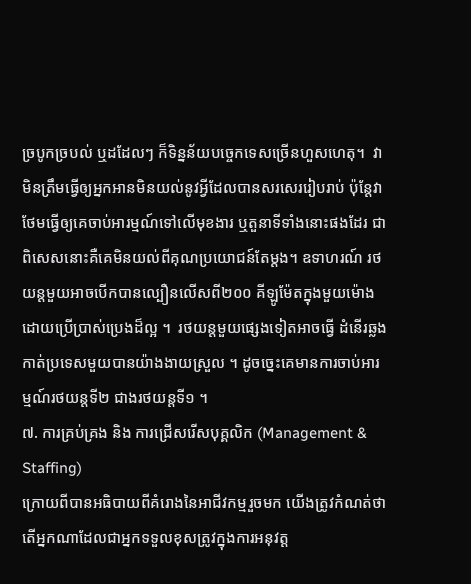ច្របូកច្របល់ ឬដដែលៗ ក៏ទិន្នន័យបច្ចេកទេសច្រើនហួសហេតុ។  វាមិនត្រឹមធ្វើឲ្យអ្នកអានមិនយល់នូវអ្វីដែលបានសរសេររៀបរាប់ ប៉ុន្ដែវាថែមធ្វើឲ្យគេចាប់អារម្មណ៍ទៅលើមុខងារ ឬតួនាទីទាំងនោះផងដែរ ជាពិសេសនោះគឺគេមិនយល់ពីគុណប្រយោជន៍តែម្ដង។ ឧទាហរណ៍ រថយន្តមួយអាចបើកបានល្បឿនលើសពី២០០ គីឡូម៉ែតក្នុងមួយម៉ោងដោយប្រើប្រាស់ប្រេងដ៏ល្អ ។  រថយន្តមួយផ្សេងទៀតអាចធ្វើ ដំនើរឆ្លងកាត់ប្រទេសមួយបានយ៉ាងងាយស្រួល ។ ដូចច្នេះគេមានការចាប់អារម្មណ៍រថយន្តទី២ ជាងរថយន្តទី១ ។
៧. ការគ្រប់គ្រង និង ការជ្រើសរើសបុគ្គលិក (Management & Staffing)
ក្រោយពីបានអធិបាយពីគំរោងនៃអាជីវកម្មរួចមក យើងត្រូវកំណត់ថា តើអ្នកណាដែលជាអ្នកទទួលខុសត្រូវក្នុងការអនុវត្ត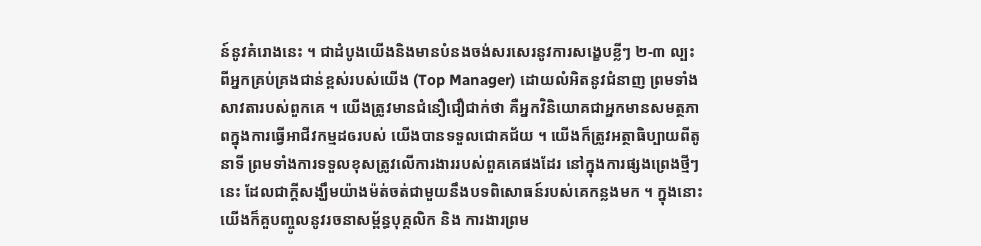ន៍នូវគំរោងនេះ ។ ជាដំបូងយើងនិងមានបំនងចង់សរសេរនូវការសង្ខេបខ្លីៗ ២-៣ ល្បះពីអ្នកគ្រប់គ្រងជាន់ខ្ពស់របស់យើង (Top Manager) ដោយលំអិតនូវជំនាញ ព្រមទាំងសាវតារបស់ពួកគេ ។ យើងត្រូវមានជំនឿជឿជាក់ថា គឺអ្នកវិនិយោគជាអ្នកមានសមត្ថភាពក្នុងការធ្វើអាជីវកម្មដឲរបស់ យើងបានទទួលជោគជ័យ ។ យើងក៏ត្រូវអត្ថាធិប្បាយពីតូនាទី ព្រមទាំងការទទួលខុសត្រូវលើការងាររបស់ពួគគេផងដែរ នៅក្នុងការផ្សងព្រេងថ្មីៗនេះ ដែលជាក្ដីសង្ឃឹមយ៉ាងម៉ត់ចត់ជាមួយនឹងបទពិសោធន៍របស់គេកន្លងមក ។ ក្នុងនោះយើងក៏គួបញ្ចូលនូវរចនាសម្ព័ន្ធបុគ្គលិក និង ការងារព្រម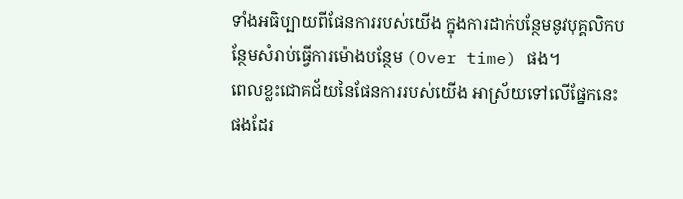ទាំងអធិប្បាយពីផែនការរបស់យើង ក្នុងការដាក់បន្ថែមនូវបុគ្គលិកបន្ថែមសំរាប់ធ្វើការម៉ោងបន្ថែម (Over time) ផង។
ពេលខ្លះជោគជ័យនៃផែនការរបស់យើង អាស្រ័យទៅលើផ្នែកនេះផងដែរ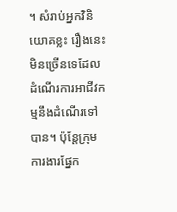។ សំរាប់អ្នកវិនិយោគខ្លះ រឿងនេះមិនច្រើនទេដែលដំណើរការអាជីវកម្មនឹងដំណើរទៅបាន។ ប៉ុន្តែក្រុមការងារផ្នែក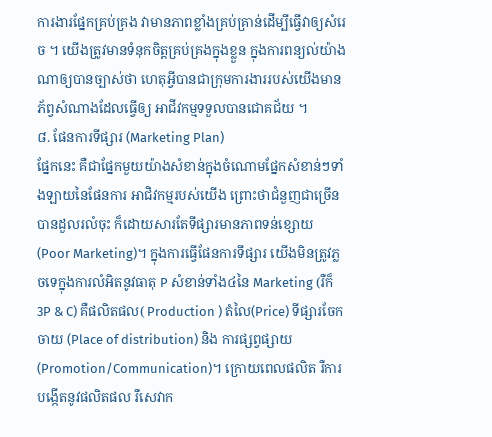ការងារផ្នែកគ្រប់គ្រង វាមានភាពខ្លាំងគ្រប់គ្រាន់ដើម្បីធ្វើវាឲ្យសំរេច ។ យើងត្រូវមានទំនុកចិត្តគ្រប់គ្រងក្នុងខ្លួន ក្នុងការពន្យល់យ៉ាងណាឲ្យបានច្បាស់ថា ហេតុអ្វីបានជាក្រុមការងាររបស់យើងមានភ័ព្វសំណាងដែលធ្វើឲ្យ អាជីវកម្មទទួលបានជោគជ័យ ។
៨. ផែនការទីផ្សារ (Marketing Plan)
ផ្នែកនេះ គឺជាផ្នែកមួយយ៉ាងសំខាន់ក្នុងចំណោមផ្នែកសំខាន់ៗទាំងឡាយនៃផែនការ អាជិវកម្មរបស់យើង ព្រោះថាជំនួញជាច្រើនបានដួលរលំចុះ ក៏ដោយសារតែទីផ្សារមានភាពទន់ខ្សោយ (Poor Marketing)។ ក្នុងការធ្វើផែនការទីផ្សារ យើងមិនត្រូវភ្លចទេក្នុងការលំអិតនូវធាតុ P សំខាន់ទាំង៤នៃ Marketing (រឺក៏ 3P & C) គឺផលិតផល( Production ) តំលៃ(Price) ទីផ្សារចែកចាយ (Place of distribution) និង ការផ្សព្វផ្សាយ (Promotion/Communication)។ ក្រោយពេលផលិត រឺការបង្កើតនូវផលិតផល រឺសេវាក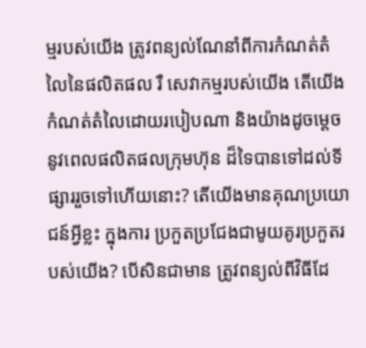ម្មរបស់យើង ត្រូវពន្យល់ណែនាំពីការកំណត់តំលៃនៃផលិតផល រឺ សេវាកម្មរបស់យើង តើយើងកំណត់តំលៃដោយរបៀបណា និងយ៉ាងដូចម្ដេចនូវពេលផលិតផលក្រុមហ៊ុន ដ៏ទៃបានទៅដល់ទីផ្សាររួចទៅហើយនោះ? តើយើងមានគុណប្រយោជន៍អ្វីខ្លះ ក្នុងការ ប្រកួតប្រជែងជាមូយគូរប្រកួតរបស់យើង? បើសិនជាមាន ត្រូវពន្យល់ពីវិធីដែ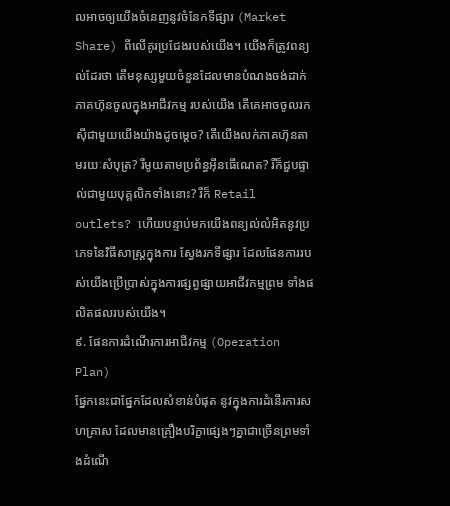លអាចឲ្យយើងចំនេញនូវចំនែកទីផ្សារ (Market Share) ពីលើគូរប្រជែងរបស់យើង។ យើងក៏ត្រូវពន្យល់ដែរថា តើមនុស្សមួយចំនួនដែលមានបំណងចង់ដាក់ភាគហ៊ុនចូលក្នុងអាជីវកម្ម របស់យើង តើគេអាចចូលរកស៊ីជាមួយយើងយ៉ាងដូចម្ដេច? តើយើងលក់ភាគហ៊ុនតាមរយៈសំបុត្រ? រឺមូយតាមប្រព័ន្ធអ៊ីនធើណេត? រឺក៏ជួបផ្ទាល់ជាមួយបុគ្គលិកទាំងនោះ? រឺក៏ Retail outlets? ហើយបន្ទាប់មកយើងពន្យល់លំអិតនូវប្រភេទនៃវិធីសាស្ត្រក្នុងការ ស្វែងរកទីផ្សារ ដែលផែនការរបស់យើងប្រើប្រាស់ក្នុងការផ្សព្វផ្សាយអាជីវកម្មព្រម ទាំងផលិតផលរបស់យើង។
៩. ផែនការដំណើរការអាជីវកម្ម (Operation Plan)
ផ្នែកនេះជាផ្នែកដែលសំខាន់បំផុត នូវក្នុងការដំនើរការសហគ្រាស ដែលមានគ្រឿងបរិក្ខាផ្សេងៗគ្នាជាច្រើនព្រមទាំងដំណើ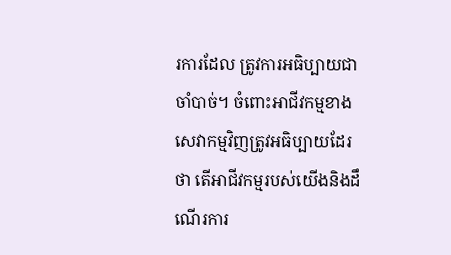រការដែល ត្រូវការអធិប្បាយជាចាំបាច់។ ចំពោះអាជីវកម្មខាងសេវាកម្មវិញត្រូវអធិប្បាយដែរថា តើអាជីវកម្មរបស់យើងនិងដឹណើរការ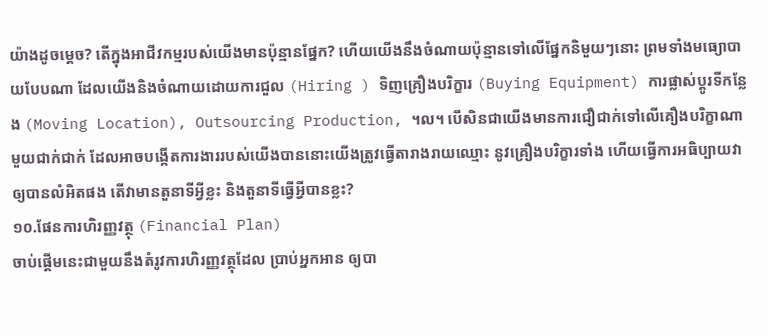យ៉ាងដូចម្ដេច? តើក្នុងអាជីវកម្មរបស់យើងមានប៉ុន្មានផ្នែក? ហើយយើងនឹងចំណាយប៉ុន្មានទៅលើផ្នែកនិមួយៗនោះ ព្រមទាំងមធ្យោបាយបែបណា ដែលយើងនិងចំណាយដោយការជួល (Hiring ) ទិញគ្រឿងបរិក្ខារ (Buying Equipment) ការផ្លាស់ប្ដូរទីកន្លែង (Moving Location), Outsourcing Production, ។ល។ បើសិនជាយើងមានការជឿជាក់ទៅលើគឿងបរិក្ខាណាមួយជាក់ជាក់ ដែលអាចបង្កើតការងាររបស់យើងបាននោះយើងត្រូវធ្វើតារាងរាយឈ្មោះ នូវគ្រឿងបរិក្ខារទាំង ហើយធ្វើការអធិប្បាយវាឲ្យបានលំអិតផង តើវាមានតួនាទីអី្វខ្លះ និងតួនាទីធ្វើអ្វីបានខ្លះ?
១០.ផែនការហិរញ្ញវត្ថុ (Financial Plan)
ចាប់ផ្ដើមនេះជាមួយនឹងតំរូវការហិរញ្ញវត្ថុដែល ប្រាប់អ្នកអាន ឲ្យបា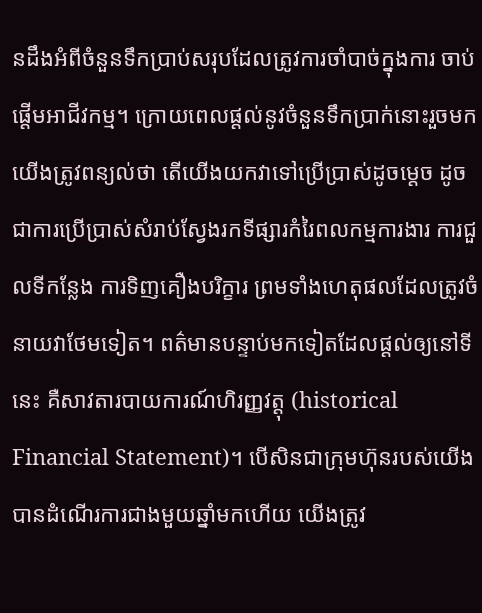នដឹងអំពីចំនួនទឹកប្រាប់សរុបដែលត្រូវការចាំបាច់ក្នុងការ ចាប់ផ្ដើមអាជីវកម្ម។ ក្រោយពេលផ្ដល់នូវចំនួនទឹកប្រាក់នោះរួចមកយើងត្រូវពន្យល់ថា តើយើងយកវាទៅប្រើប្រាស់ដូចម្តេច ដូចជាការប្រើប្រាស់សំរាប់ស្វែងរកទីផ្សារកំរៃពលកម្មការងារ ការជួលទីកន្លែង ការទិញគឿងបរិក្ខារ ព្រមទាំងហេតុផលដែលត្រូវចំនាយវាថែមទៀត។ ពត៌មានបន្ទាប់មកទៀតដែលផ្ដល់ឲ្យនៅទីនេះ គឺសាវតារបាយការណ៍ហិរញ្ញវត្ដុ (historical Financial Statement)។ បើសិនជាក្រុមហ៊ុនរបស់យើងបានដំណើរការជាងមួយឆ្នាំមកហើយ យើងត្រូវ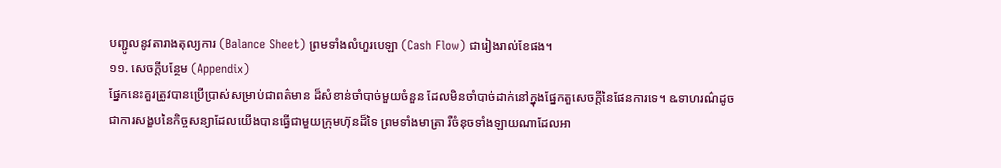បញ្ជូលនូវតារាងតុល្យការ (Balance Sheet) ព្រមទាំងលំហួរបេឡា (Cash Flow) ជារៀងរាល់ខែផង។
១១. សេចក្ដីបន្ថែម (Appendix)
ផ្នែកនេះគួរត្រូវបានប្រើប្រាស់សម្រាប់ជាពត៌មាន ដ៏សំខាន់ចាំបាច់មួយចំនួន ដែលមិនចាំបាច់ដាក់នៅក្នុងផ្នែកតួសេចក្ដីនៃផែនការទេ។ ឩទាហរណ៌ដូចជាការសង្ខបនៃកិច្ចសន្យាដែលយើងបានធ្វើជាមួយក្រុមហ៊ុនដ៏ទៃ ព្រមទាំងមាត្រា រឺចំនុចទាំងឡាយណាដែលអា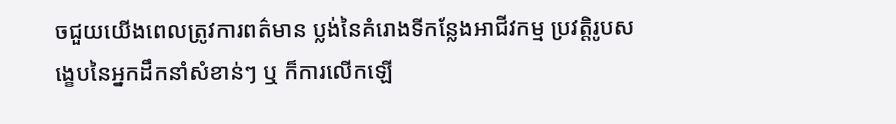ចជួយយើងពេលត្រូវការពត៌មាន ប្លង់នៃគំរោងទីកន្លែងអាជីវកម្ម ប្រវត្តិរូបសង្ខេបនៃអ្នកដឹកនាំសំខាន់ៗ ឬ ក៏ការលើកឡើ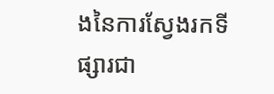ងនៃការស្វែងរកទីផ្សារជា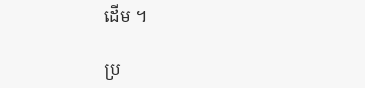ដើម ។

ប្រ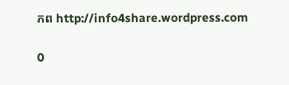ភព http://info4share.wordpress.com

0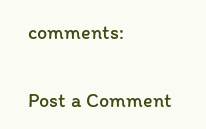comments:

Post a Comment